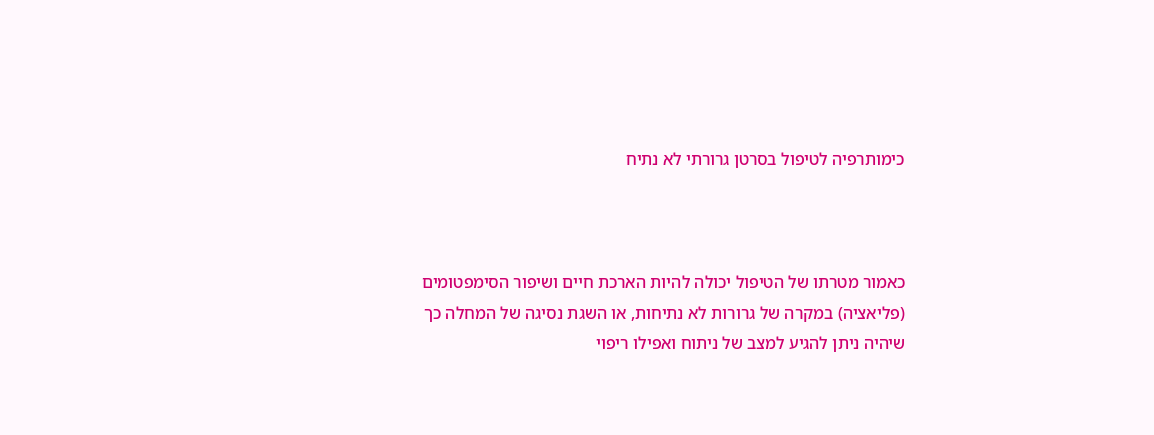כימותרפיה לטיפול בסרטן גרורתי לא נתיח



כאמור מטרתו של הטיפול יכולה להיות הארכת חיים ושיפור הסימפטומים (פליאציה) במקרה של גרורות לא נתיחות, או השגת נסיגה של המחלה כך שיהיה ניתן להגיע למצב של ניתוח ואפילו ריפוי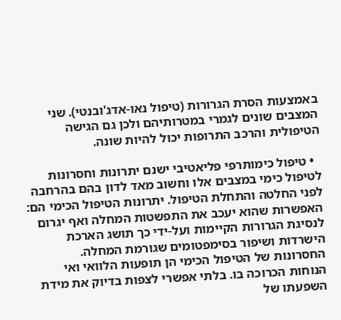באמצעות הסרת הגרורות (טיפול נאו-אדג'ובנטי). שני המצבים שונים לגמרי במטרותיהם ולכן גם הגישה הטיפולית והרכב התרופות יכול להיות שונה.

  • טיפול כימותרפי פליאטיבי ישנם יתרונות וחסרונות לטיפול כימי במצבים אלו וחשוב מאד לדון בהם בהרחבה לפני החלטה והתחלת הטיפול. יתרונות הטיפול הכימי הם: האפשרות שהוא יעכב את התפשטות המחלה ואף יגרום לנסיגת הגרורות הקיימות ועל-ידי כך תושג הארכת הישרדות ושיפור בסימפטומים שגורמת המחלה. החסרונות של הטיפול הכימי הן תופעות הלוואי ואי הנוחות הכרוכה בו. בלתי אפשרי לצפות בדיוק את מידת השפעתו של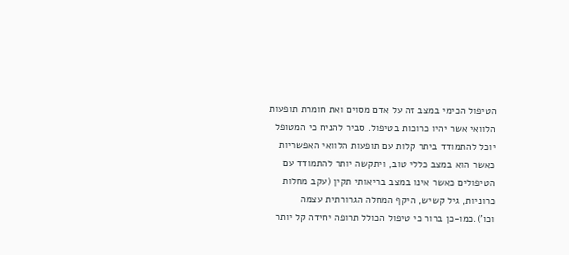הטיפול הכימי במצב זה על אדם מסוים ואת חומרת תופעות הלוואי אשר יהיו כרוכות בטיפול. סביר להניח כי המטופל יוכל להתמודד ביתר קלות עם תופעות הלוואי האפשריות כאשר הוא במצב כללי טוב, ויתקשה יותר להתמודד עם הטיפולים כאשר אינו במצב בריאותי תקין (עקב מחלות כרוניות, גיל קשיש, היקף המחלה הגרורתית עצמה וכו').כמו-כן ברור כי טיפול הכולל תרופה יחידה קל יותר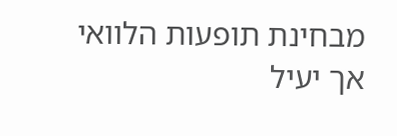מבחינת תופעות הלוואי אך יעיל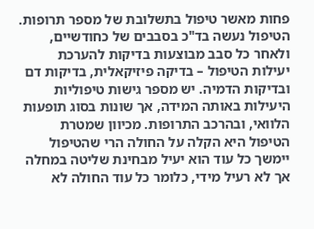פחות מאשר טיפול בתשלובת של מספר תרופות. הטיפול נעשה בד"כ בסבבים של כחודשיים, ולאחר כל סבב מבוצעות בדיקות להערכת יעילות הטיפול – בדיקה פיזיקאלית, בדיקות דם ובדיקות הדמיה. יש מספר גישות טיפוליות היעילות באותה המידה, אך שונות בסוג תופעות הלוואי, ובהרכב התרופות. מכיוון שמטרת הטיפול היא הקלה על החולה הרי שהטיפול יימשך כל עוד הוא יעיל מבחינת שליטה במחלה אך לא רעיל מידי, כלומר כל עוד החולה לא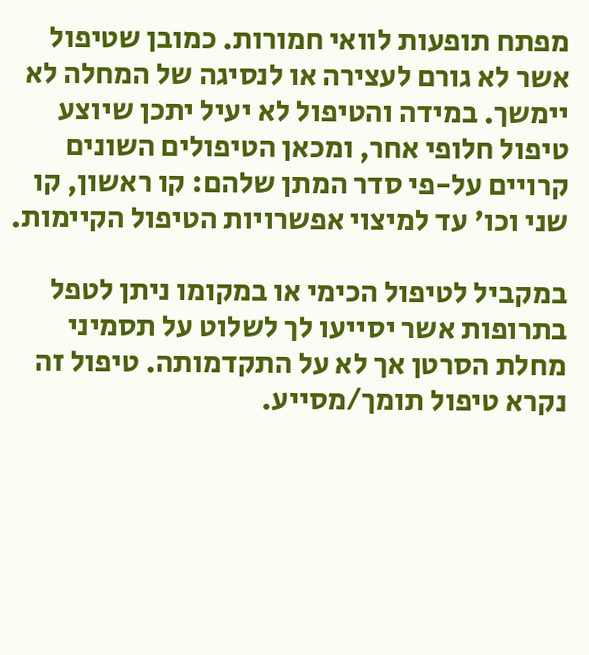מפתח תופעות לוואי חמורות. כמובן שטיפול אשר לא גורם לעצירה או לנסיגה של המחלה לא יימשך. במידה והטיפול לא יעיל יתכן שיוצע טיפול חלופי אחר, ומכאן הטיפולים השונים קרויים על-פי סדר המתן שלהם: קו ראשון, קו שני וכו' עד למיצוי אפשרויות הטיפול הקיימות.

במקביל לטיפול הכימי או במקומו ניתן לטפל בתרופות אשר יסייעו לך לשלוט על תסמיני מחלת הסרטן אך לא על התקדמותה. טיפול זה נקרא טיפול תומך/מסייע.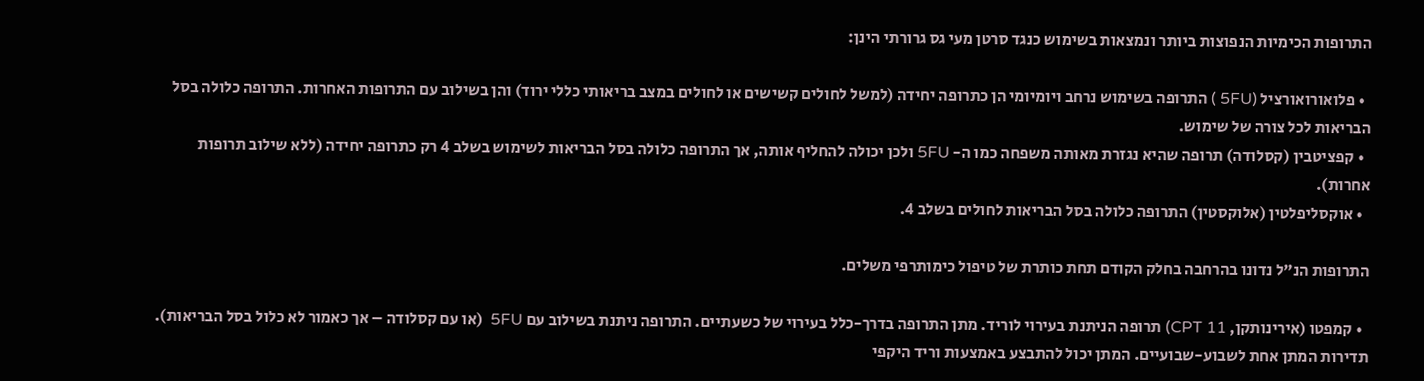התרופות הכימיות הנפוצות ביותר ונמצאות בשימוש כנגד סרטן מעי גס גרורתי הינן:

  • פלואורואורציל (5FU ) התרופה בשימוש נרחב ויומיומי הן כתרופה יחידה (למשל לחולים קשישים או לחולים במצב בריאותי כללי ירוד) והן בשילוב עם התרופות האחרות. התרופה כלולה בסל הבריאות לכל צורה של שימוש.
  • קפציטבין (קסלודה) תרופה שהיא נגזרת מאותה משפחה כמו ה- 5FU ולכן יכולה להחליף אותה, אך התרופה כלולה בסל הבריאות לשימוש בשלב 4 רק כתרופה יחידה (ללא שילוב תרופות אחרות).
  • אוקסליפלטין (אלוקסטין) התרופה כלולה בסל הבריאות לחולים בשלב 4.

התרופות הנ"ל נדונו בהרחבה בחלק הקודם תחת כותרת של טיפול כימותרפי משלים.

  • קמפטו (אירינותקן, CPT 11) תרופה הניתנת בעירוי לוריד. מתן התרופה בדרך-כלל בעירוי של כשעתיים. התרופה ניתנת בשילוב עם 5FU  (או עם קסלודה – אך כאמור לא כלול בסל הבריאות). תדירות המתן אחת לשבוע-שבועיים. המתן יכול להתבצע באמצעות וריד היקפי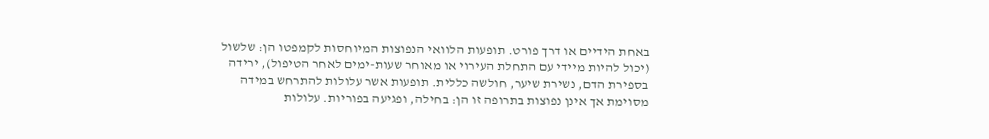באחת הידיים או דרך פורט. תופעות הלוואי הנפוצות המיוחסות לקמפטו הן: שלשול (יכול להיות מיידי עם התחלת העירוי או מאוחר שעות-ימים לאחר הטיפול), ירידה בספירת הדם, נשירת שיער, חולשה כללית. תופעות אשר עלולות להתרחש במידה מסוימת אך אינן נפוצות בתרופה זו הן: בחילה, ופגיעה בפוריות. עלולות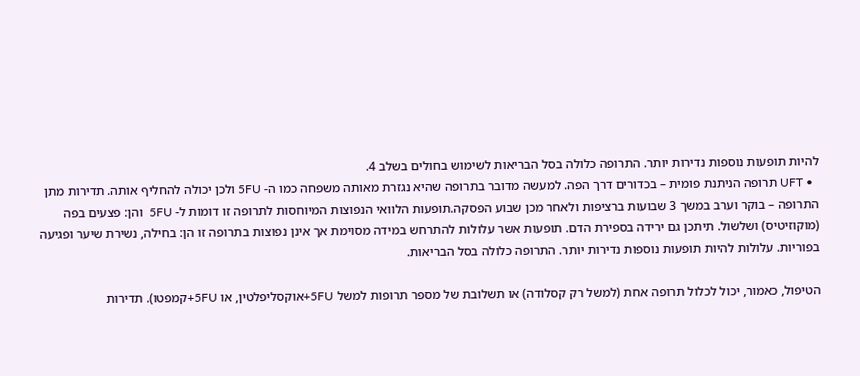להיות תופעות נוספות נדירות יותר. התרופה כלולה בסל הבריאות לשימוש בחולים בשלב 4.
  • UFT תרופה הניתנת פומית – בכדורים דרך הפה. למעשה מדובר בתרופה שהיא נגזרת מאותה משפחה כמו ה- 5FU ולכן יכולה להחליף אותה. תדירות מתן התרופה – בוקר וערב במשך 3 שבועות ברציפות ולאחר מכן שבוע הפסקה.תופעות הלוואי הנפוצות המיוחסות לתרופה זו דומות ל- 5FU  והן: פצעים בפה (מוקוזיטיס) ושלשול. תיתכן גם ירידה בספירת הדם. תופעות אשר עלולות להתרחש במידה מסוימת אך אינן נפוצות בתרופה זו הן: בחילה, נשירת שיער ופגיעה בפוריות. עלולות להיות תופעות נוספות נדירות יותר. התרופה כלולה בסל הבריאות.

הטיפול, כאמור, יכול לכלול תרופה אחת (למשל רק קסלודה) או תשלובת של מספר תרופות למשל 5FU+אוקסליפלטין, או 5FU+קמפטו). תדירות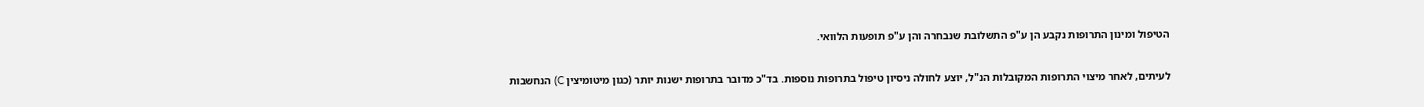הטיפול ומינון התרופות נקבע הן ע"פ התשלובת שנבחרה והן ע"פ תופעות הלוואי.

לעיתים, לאחר מיצוי התרופות המקובלות הנ"ל, יוצע לחולה ניסיון טיפול בתרופות נוספות. בד"כ מדובר בתרופות ישנות יותר (כגון מיטומיצין C) הנחשבות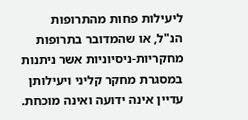ליעילות פחות מהתרופות הנ"ל, או שהמדובר בתרופות מחקריות-ניסיוניות אשר ניתנות במסגרת מחקר קליני ויעילותן עדיין אינה ידועה ואינה מוכחת.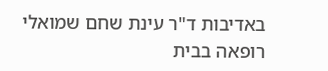באדיבות ד"ר עינת שחם שמואלי רופאה בבית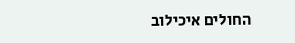החולים איכילוב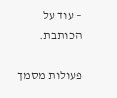– עוד על הכותבת.

פעולות מסמך